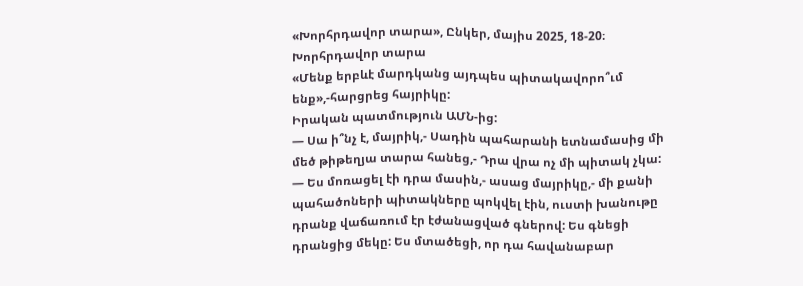«Խորհրդավոր տարա», Ընկեր, մայիս 2025, 18-20։
Խորհրդավոր տարա
«Մենք երբևէ մարդկանց այդպես պիտակավորո՞ւմ ենք»,-հարցրեց հայրիկը:
Իրական պատմություն ԱՄՆ-ից:
— Սա ի՞նչ է, մայրիկ,- Սադին պահարանի ետնամասից մի մեծ թիթեղյա տարա հանեց,- Դրա վրա ոչ մի պիտակ չկա:
— Ես մոռացել էի դրա մասին,- ասաց մայրիկը,- մի քանի պահածոների պիտակները պոկվել էին, ուստի խանութը դրանք վաճառում էր էժանացված գներով: Ես գնեցի դրանցից մեկը: Ես մտածեցի, որ դա հավանաբար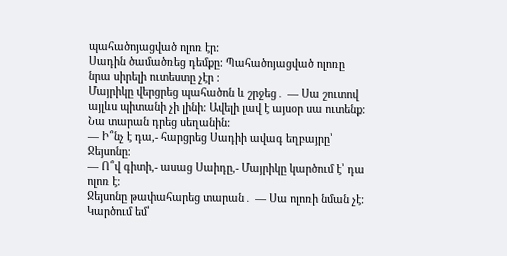պահածոյացված ոլոռ էր:
Սադին ծամածռեց դեմքը: Պահածոյացված ոլոռը նրա սիրելի ուտեստը չէր ։
Մայրիկը վերցրեց պահածոն և շրջեց․ — Սա շուտով այլևս պիտանի չի լինի։ Ավելի լավ է այսօր սա ուտենք։ Նա տարան դրեց սեղանին:
— Ի՞նչ է դա,- հարցրեց Սադիի ավագ եղբայրը՝ Ջեյսոնը։
— Ո՞վ գիտի,- ասաց Սաիդը,- Մայրիկը կարծում է՝ դա ոլոռ է։
Ջեյսոնը թափահարեց տարան․ — Սա ոլոռի նման չէ։ Կարծում եմ՝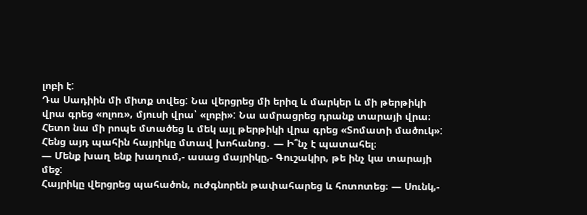լոբի է:
Դա Սադիին մի միտք տվեց: Նա վերցրեց մի երիզ և մարկեր և մի թերթիկի վրա գրեց «ոլոռ», մյուսի վրա՝ «լոբի»: Նա ամրացրեց դրանք տարայի վրա։
Հետո նա մի րոպե մտածեց և մեկ այլ թերթիկի վրա գրեց «Տոմատի մածուկ»:
Հենց այդ պահին հայրիկը մտավ խոհանոց․ — Ի՞նչ է պատահել։
— Մենք խաղ ենք խաղում,- ասաց մայրիկը,- Գուշակիր, թե ինչ կա տարայի մեջ:
Հայրիկը վերցրեց պահածոն, ուժգնորեն թափահարեց և հոտոտեց։ — Սունկ,-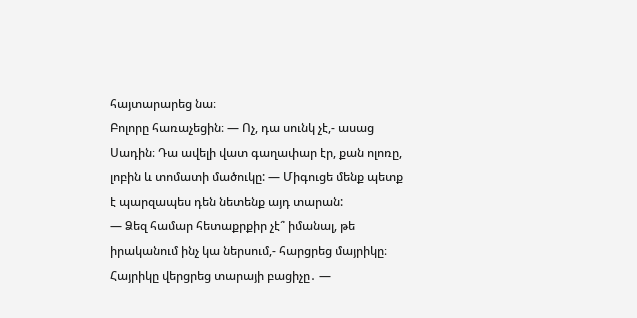հայտարարեց նա։
Բոլորը հառաչեցին։ — Ոչ, դա սունկ չէ,- ասաց Սադին։ Դա ավելի վատ գաղափար էր, քան ոլոռը, լոբին և տոմատի մածուկը: — Միգուցե մենք պետք է պարզապես դեն նետենք այդ տարան:
— Ձեզ համար հետաքրքիր չէ՞ իմանալ, թե իրականում ինչ կա ներսում,- հարցրեց մայրիկը։
Հայրիկը վերցրեց տարայի բացիչը․ —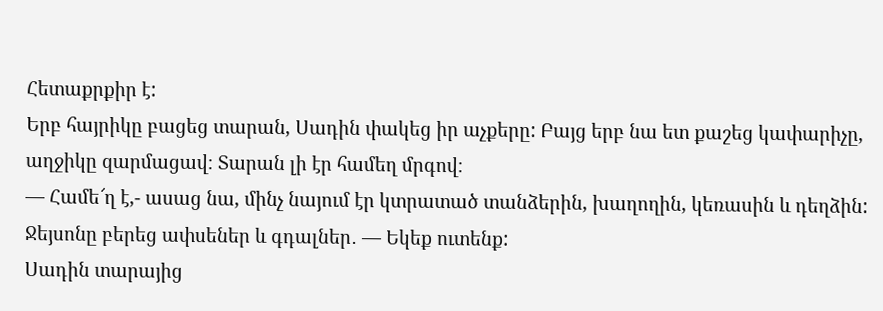Հետաքրքիր է:
Երբ հայրիկը բացեց տարան, Սադին փակեց իր աչքերը: Բայց երբ նա ետ քաշեց կափարիչը, աղջիկը զարմացավ։ Տարան լի էր համեղ մրգով։
— Համե՜ղ է,- ասաց նա, մինչ նայում էր կտրատած տանձերին, խաղողին, կեռասին և դեղձին:
Ջեյսոնը բերեց ափսեներ և գդալներ․ — Եկեք ուտենք:
Սադին տարայից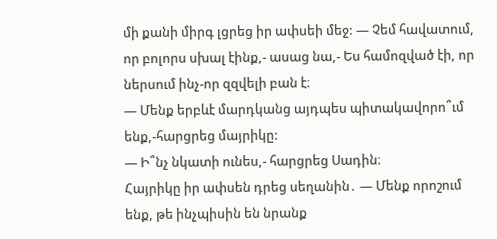մի քանի միրգ լցրեց իր ափսեի մեջ: — Չեմ հավատում, որ բոլորս սխալ էինք,- ասաց նա,- Ես համոզված էի, որ ներսում ինչ-որ զզվելի բան է։
— Մենք երբևէ մարդկանց այդպես պիտակավորո՞ւմ ենք,-հարցրեց մայրիկը:
— Ի՞նչ նկատի ունես,- հարցրեց Սադին։
Հայրիկը իր ափսեն դրեց սեղանին․ — Մենք որոշում ենք, թե ինչպիսին են նրանք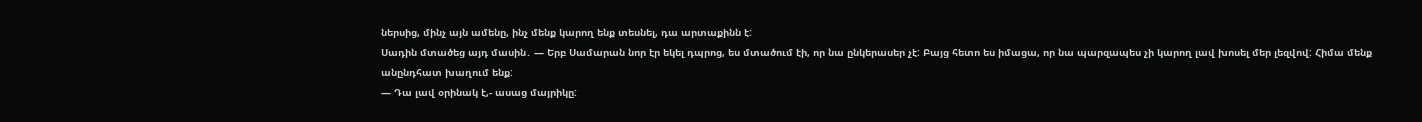ներսից, մինչ այն ամենը, ինչ մենք կարող ենք տեսնել, դա արտաքինն է:
Սադին մտածեց այդ մասին․ — Երբ Սամարան նոր էր եկել դպրոց, ես մտածում էի, որ նա ընկերասեր չէ: Բայց հետո ես իմացա, որ նա պարզապես չի կարող լավ խոսել մեր լեզվով: Հիմա մենք անընդհատ խաղում ենք:
— Դա լավ օրինակ է,- ասաց մայրիկը: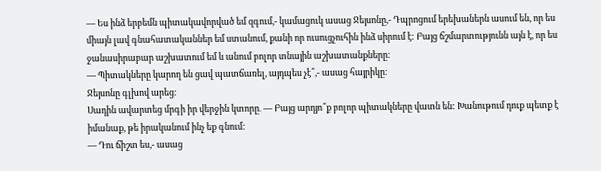— Ես ինձ երբեմն պիտակավորված եմ զգում,- կամացուկ ասաց Ջեյսոնը,- Դպրոցում երեխաներն ասում են, որ ես միայն լավ գնահատականներ եմ ստանում, քանի որ ուսուցչուհին ինձ սիրում է: Բայց ճշմարտությունն այն է, որ ես ջանասիրաբար աշխատում եմ և անում բոլոր տնային աշխատանքները։
— Պիտակները կարող են ցավ պատճառել, այդպես չէ՞,- ասաց հայրիկը։
Ջեյսոնը գլխով արեց։
Սադին ավարտեց մրգի իր վերջին կտորը․ — Բայց արդյո՞ք բոլոր պիտակները վատն են: Խանութում դուք պետք է իմանաք, թե իրականում ինչ եք գնում:
— Դու ճիշտ ես,- ասաց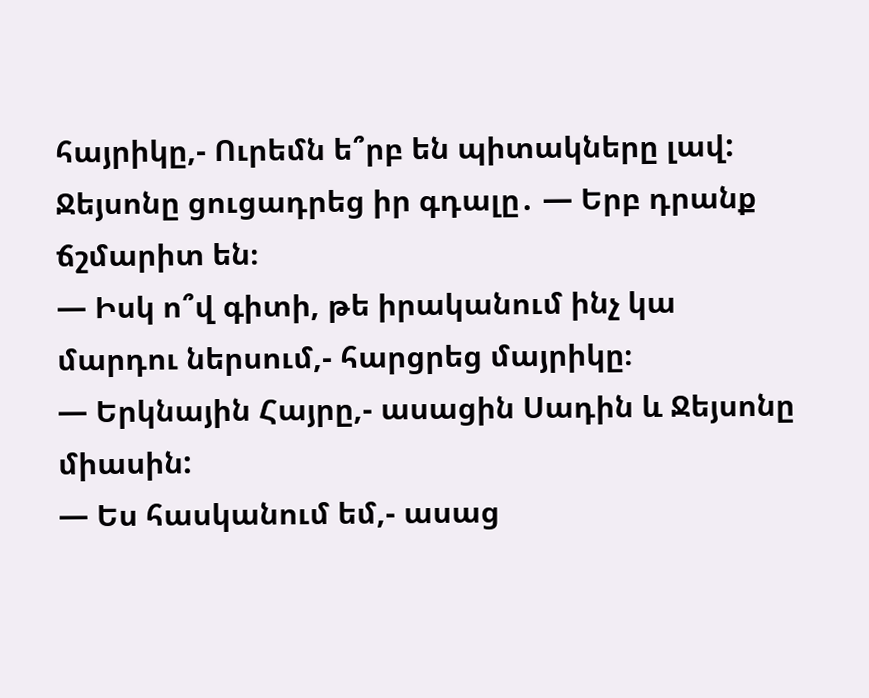հայրիկը,- Ուրեմն ե՞րբ են պիտակները լավ:
Ջեյսոնը ցուցադրեց իր գդալը․ — Երբ դրանք ճշմարիտ են։
— Իսկ ո՞վ գիտի, թե իրականում ինչ կա մարդու ներսում,- հարցրեց մայրիկը։
— Երկնային Հայրը,- ասացին Սադին և Ջեյսոնը միասին:
— Ես հասկանում եմ,- ասաց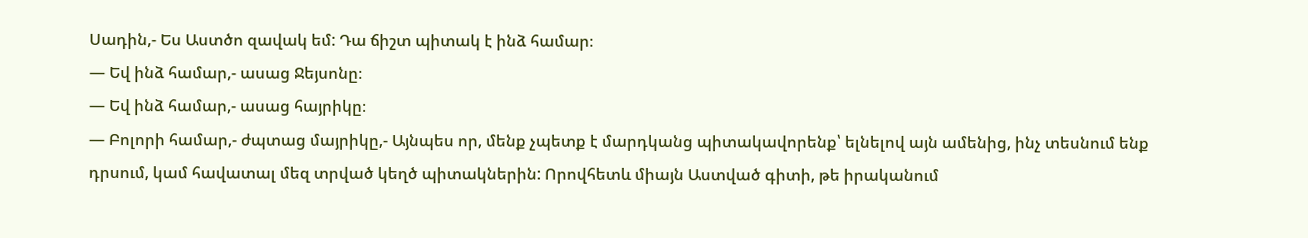Սադին,- Ես Աստծո զավակ եմ: Դա ճիշտ պիտակ է ինձ համար։
— Եվ ինձ համար,- ասաց Ջեյսոնը։
— Եվ ինձ համար,- ասաց հայրիկը։
— Բոլորի համար,- ժպտաց մայրիկը,- Այնպես որ, մենք չպետք է մարդկանց պիտակավորենք՝ ելնելով այն ամենից, ինչ տեսնում ենք դրսում, կամ հավատալ մեզ տրված կեղծ պիտակներին: Որովհետև միայն Աստված գիտի, թե իրականում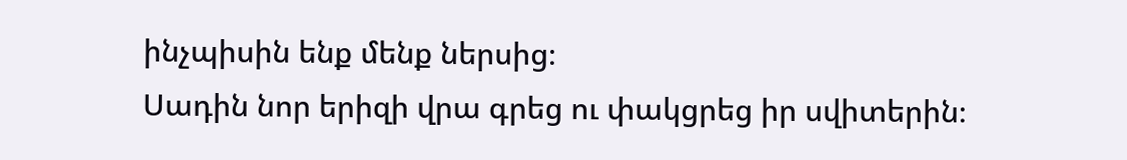ինչպիսին ենք մենք ներսից։
Սադին նոր երիզի վրա գրեց ու փակցրեց իր սվիտերին։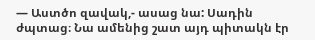— Աստծո զավակ,- ասաց նա: Սադին ժպտաց։ Նա ամենից շատ այդ պիտակն էր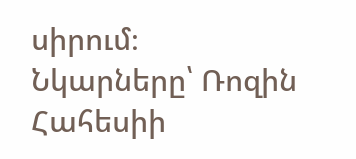սիրում։
Նկարները՝ Ռոզին Հահեսիի